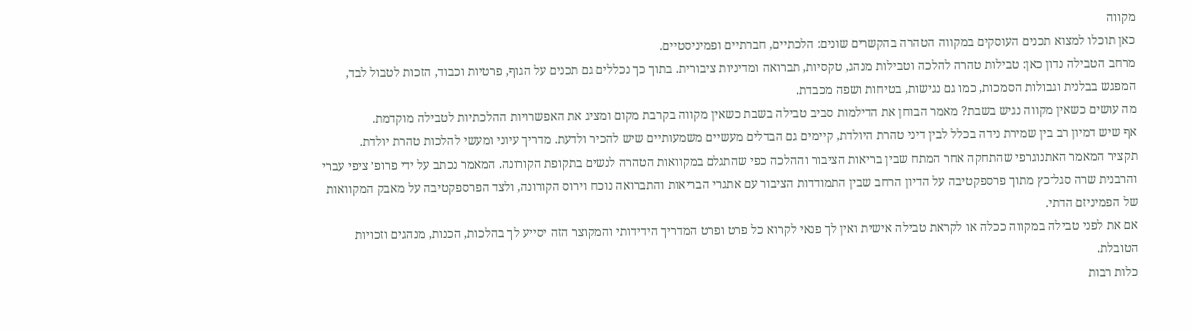מקווה
כאן תוכלו למצוא תכנים העוסקים במקווה הטהרה בהקשרים שונים: הלכתיים, חברתיים ופמיניסטיים.
מרחב הטבילה נדון כאן: טבילות טהרה להלכה וטבילות מנהג, טקסיות, תברואה ומדיניות ציבורית. בתוך כך נכללים גם תכנים על הגוף, פרטיות וכבוד, הזכות לטבול לבד, המפגש בבלנית וגבולות הסמכות, כמו גם נגישות, בטיחות ושפה מכבדת.
מה עושים כשאין מקווה נגיש בשבת? מאמר הבוחן את הדילמות סביב טבילה בשבת כשאין מקווה בקרבת מקום ומציג את האפשרויות ההלכתיות לטבילה מוקדמת.
אף שיש דמיון רב בין שמירת נידה בכלל לבין דיני טהרת היולדת, קיימים גם הבדלים מעשיים משמעותיים שיש להכיר ולדעת. מדריך עיוני ומעשי להלכות טהרת יולדת.
תקציר המאמר האתנוגרפי שהתחקה אחר המתח שבין בריאות הציבור וההלכה כפי שהתגלם במקוואות הטהרה לנשים בתקופת הקורונה. המאמר נכתב על ידי פרופ׳ ציפי עברי והרבנית שרה סגל־כץ מתוך פרספקטיבה על הדיון הרחב שבין התמודדות הציבור עם אתגרי הבריאות והתברואה נוכח וירוס הקורונה, ולצד הפרספקטיבה על מאבק המקוואות של הפמיניזם הדתי.
אם את לפני טבילה במקווה ככלה או לקראת טבילה אישית ואין לך פנאי לקרוא כל פרט ופרט המדריך הידידותי והמקוצר הזה יסייע לך בהלכות, הכנות, מנהגים וזכויות הטובלת.
כלות רבות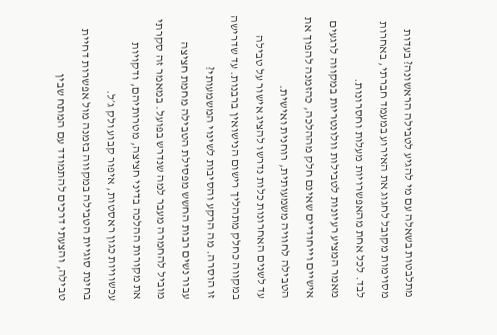מתלבטות בשאלה עם מי להגיע לטבילה הראשונה? בעדות מסוימות מקובל לחגוג את האירוע במעמד חברתי, באחרות לבד. לכל אחת מהאפשרויות מעלות וחסרונות.
מאמר המציע רעיונות לטבילות וולונטריות במקווה לרגעים אישיים וייחודיים שאינם חלק מההלכה, כהזמנה להפוך את הטבילה לחוויה משמעותית, רוחנית ואישית.
עד לשנים האחרונות כלות נדרשו להציג אישור על טבילה במקווה כחלק מתהליך רישום הנישואין ברבנות. עד שדרישה זו הוסרה. מה הרקע והסיבות לשינוי המשמעותי?
עבור נשים רבות החשש מפסילת הטבילה מחמת חציצה מוביל להחמרה מעבר למה שנדרש בפועל. במאמר זה סקרתי את מקורות ההלכה בדיני חציצה, מטרותיהם, ודקויות עכשוויות כגון ראסטות, איפור קבוע ולק ג׳ל.
בחינת סוגיית הטבילה במקווה בזמנה מול אפשרות דחיית טבילה, והצעתי דרכים להתמודד עם המתח שבין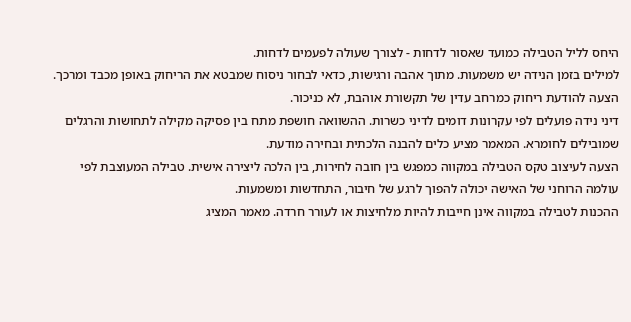היחס לליל הטבילה כמועד שאסור לדחות - לצורך שעולה לפעמים לדחות.
למילים בזמן הנידה יש משמעות. מתוך אהבה ורגישות, כדאי לבחור ניסוח שמבטא את הריחוק באופן מכבד ומרכך. הצעה להודעת ריחוק כמרחב עדין של תקשורת אוהבת, לא כניכור.
דיני נידה פועלים לפי עקרונות דומים לדיני כשרות. ההשוואה חושפת מתח בין פסיקה מקילה לתחושות והרגלים שמובילים לחומרא. המאמר מציע כלים להבנה הלכתית ובחירה מודעת.
הצעה לעיצוב טקס הטבילה במקווה כמפגש בין חובה לחירות, בין הלכה ליצירה אישית. טבילה המעוצבת לפי עולמה הרוחני של האישה יכולה להפוך לרגע של חיבור, התחדשות ומשמעות.
ההכנות לטבילה במקווה אינן חייבות להיות מלחיצות או לעורר חרדה. מאמר המציג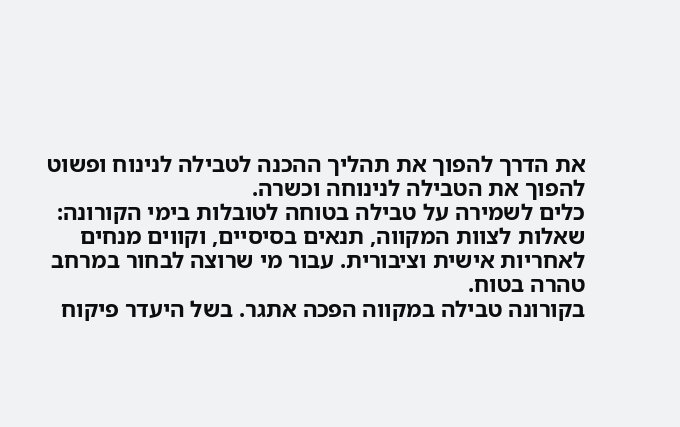את הדרך להפוך את תהליך ההכנה לטבילה לנינוח ופשוט להפוך את הטבילה לנינוחה וכשרה.
כלים לשמירה על טבילה בטוחה לטובלות בימי הקורונה: שאלות לצוות המקווה, תנאים בסיסיים, וקווים מנחים לאחריות אישית וציבורית. עבור מי שרוצה לבחור במרחב טהרה בטוח.
בקורונה טבילה במקווה הפכה אתגר. בשל היעדר פיקוח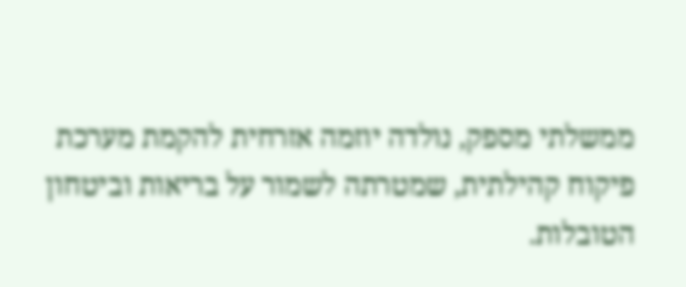ממשלתי מספק, נולדה יוזמה אזרחית להקמת מערכת פיקוח קהילתית, שמטרתה לשמור על בריאות וביטחון הטובלות.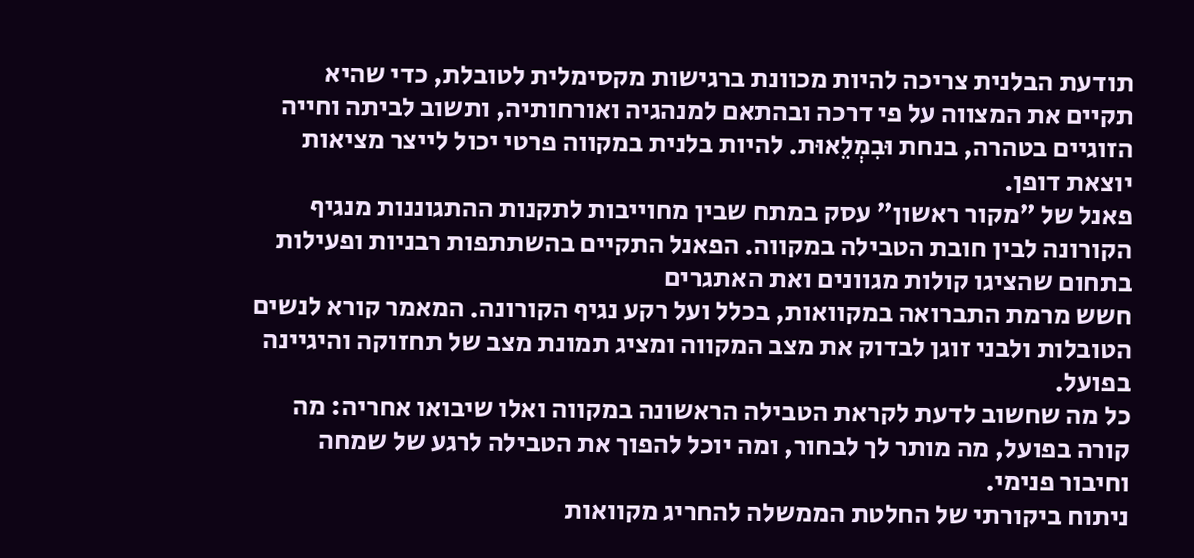תודעת הבלנית צריכה להיות מכוונת ברגישות מקסימלית לטובלת, כדי שהיא תקיים את המצווה על פי דרכה ובהתאם למנהגיה ואורחותיה, ותשוב לביתה וחייה הזוגיים בטהרה, בנחת וּבִמְלֵאוּת. להיות בלנית במקווה פרטי יכול לייצר מציאות יוצאת דופן.
פאנל של ״מקור ראשון״ עסק במתח שבין מחוייבות לתקנות ההתגוננות מנגיף הקורונה לבין חובת הטבילה במקווה. הפאנל התקיים בהשתתפות רבניות ופעילות בתחום שהציגו קולות מגוונים ואת האתגרים
חשש מרמת התברואה במקוואות, בכלל ועל רקע נגיף הקורונה. המאמר קורא לנשים הטובלות ולבני זוגן לבדוק את מצב המקווה ומציג תמונת מצב של תחזוקה והיגיינה בפועל.
כל מה שחשוב לדעת לקראת הטבילה הראשונה במקווה ואלו שיבואו אחריה: מה קורה בפועל, מה מותר לך לבחור, ומה יוכל להפוך את הטבילה לרגע של שמחה וחיבור פנימי.
ניתוח ביקורתי של החלטת הממשלה להחריג מקוואות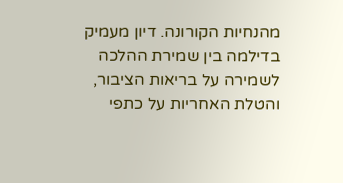מהנחיות הקורונה. דיון מעמיק בדילמה בין שמירת ההלכה לשמירה על בריאות הציבור, והטלת האחריות על כתפי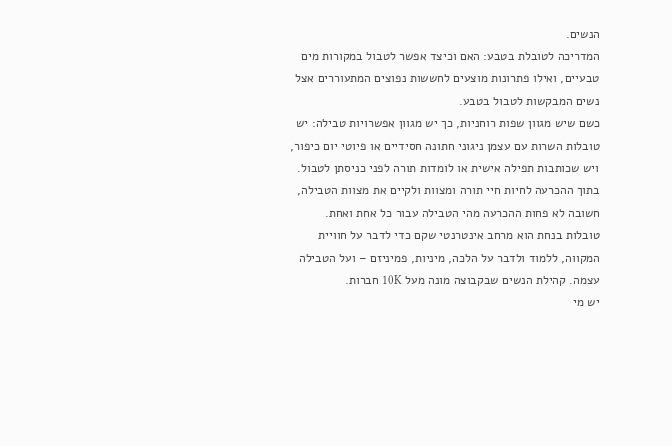הנשים.
המדריכה לטובלת בטבע: האם וכיצד אפשר לטבול במקורות מים טבעיים, ואילו פתרונות מוצעים לחששות נפוצים המתעוררים אצל נשים המבקשות לטבול בטבע.
כשם שיש מגוון שפות רוחניות, כך יש מגוון אפשרויות טבילה: יש טובלות השרות עם עצמן ניגוני חתונה חסידיים או פיוטי יום כיפור, ויש שכותבות תפילה אישית או לומדות תורה לפני כניסתן לטבול. בתוך ההכרעה לחיות חיי תורה ומצוות ולקיים את מצוות הטבילה, חשובה לא פחות ההכרעה מהי הטבילה עבור כל אחת ואחת.
טובלות בנחת הוא מרחב אינטרנטי שקם כדי לדבר על חוויית המקווה, ללמוד ולדבר על הלכה, מיניות, פמיניזם – ועל הטבילה עצמה. קהילת הנשים שבקבוצה מונה מעל 10K חברות.
יש מי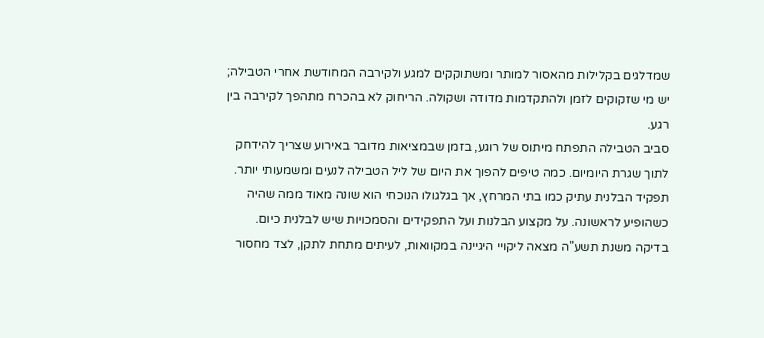שמדלגים בקלילות מהאסור למותר ומשתוקקים למגע ולקירבה המחודשת אחרי הטבילה; יש מי שזקוקים לזמן ולהתקדמות מדודה ושקולה. הריחוק לא בהכרח מתהפך לקירבה בין רגע.
סביב הטבילה התפתח מיתוס של רוגע, בזמן שבמציאות מדובר באירוע שצריך להידחק לתוך שגרת היומיום. כמה טיפים להפוך את היום של ליל הטבילה לנעים ומשמעותי יותר.
תפקיד הבלנית עתיק כמו בתי המרחץ, אך בגלגולו הנוכחי הוא שונה מאוד ממה שהיה כשהופיע לראשונה. על מקצוע הבלנות ועל התפקידים והסמכויות שיש לבלנית כיום.
בדיקה משנת תשע"ה מצאה ליקויי היגיינה במקוואות, לעיתים מתחת לתקן, לצד מחסור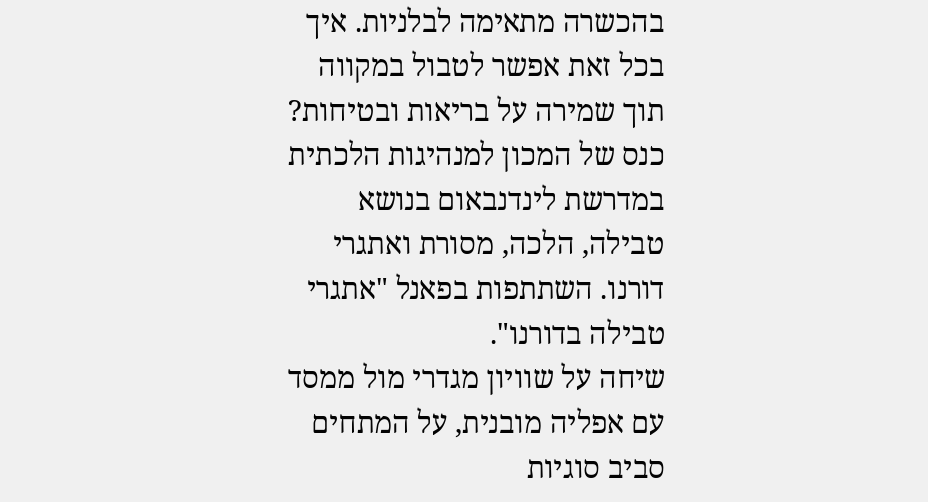בהכשרה מתאימה לבלניות. איך בכל זאת אפשר לטבול במקווה תוך שמירה על בריאות ובטיחות?
כנס של המכון למנהיגות הלכתית במדרשת לינדנבאום בנושא טבילה, הלכה, מסורת ואתגרי דורנו. השתתפות בפאנל "אתגרי טבילה בדורנו".
שיחה על שוויון מגדרי מול ממסד עם אפליה מובנית, על המתחים סביב סוגיות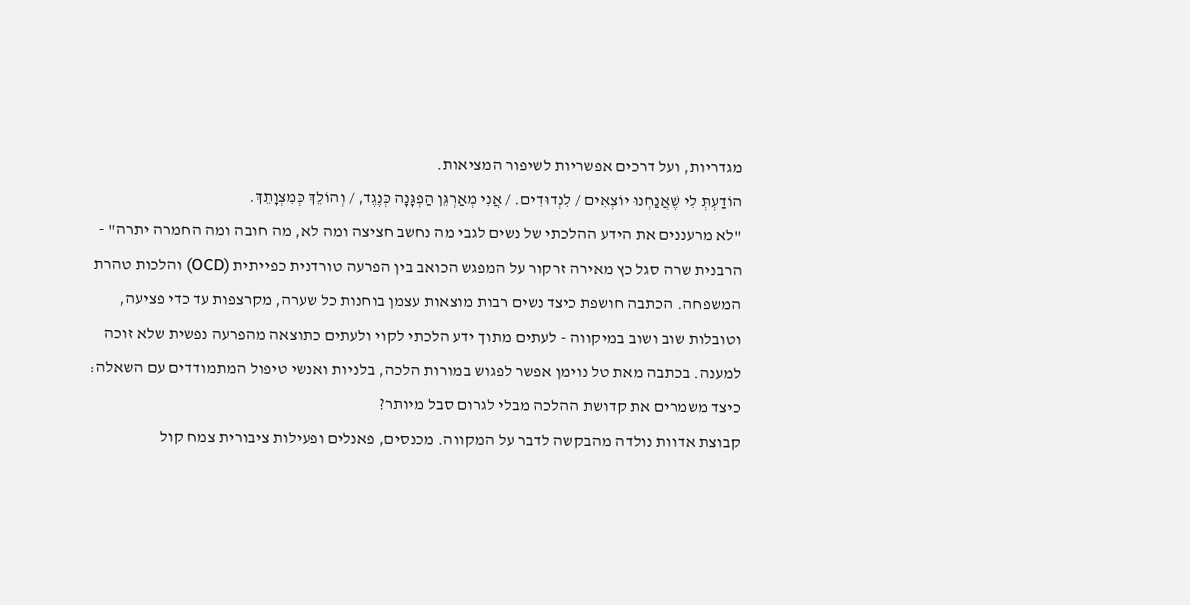מגדריות, ועל דרכים אפשריות לשיפור המציאות.
הוֹדַעְתְּ לִי שֶׁאֲנַחְנוּ יוֹצְאִים / לִנְדוּדִים. / אֲנִי מְאַרְגֵּן הַפְגָּנָה כְּנֶגֶד, / וְהוֹלֵךְ כְּמִצְוָתֵךְ.
"לא מרעננים את הידע ההלכתי של נשים לגבי מה נחשב חציצה ומה לא, מה חובה ומה החמרה יתרה" - הרבנית שרה סגל כץ מאירה זרקור על המפגש הכואב בין הפרעה טורדנית כפייתית (OCD) והלכות טהרת המשפחה. הכתבה חושפת כיצד נשים רבות מוצאות עצמן בוחנות כל שערה, מקרצפות עד כדי פציעה, וטובלות שוב ושוב במיקווה - לעתים מתוך ידע הלכתי לקוי ולעתים כתוצאה מהפרעה נפשית שלא זוכה למענה. בכתבה מאת טל נוימן אפשר לפגוש במורות הלכה, בלניות ואנשי טיפול המתמודדים עם השאלה: כיצד משמרים את קדושת ההלכה מבלי לגרום סבל מיותר?
קבוצת אדוות נולדה מהבקשה לדבר על המקווה. מכנסים, פאנלים ופעילות ציבורית צמח קול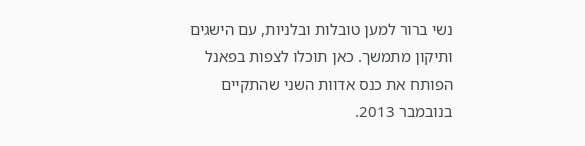נשי ברור למען טובלות ובלניות, עם הישגים ותיקון מתמשך. כאן תוכלו לצפות בפאנל הפותח את כנס אדוות השני שהתקיים בנובמבר 2013.